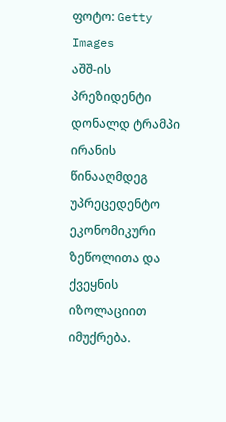ფოტო: Getty Images
აშშ-ის პრეზიდენტი დონალდ ტრამპი ირანის წინააღმდეგ უპრეცედენტო ეკონომიკური ზეწოლითა და ქვეყნის იზოლაციით იმუქრება.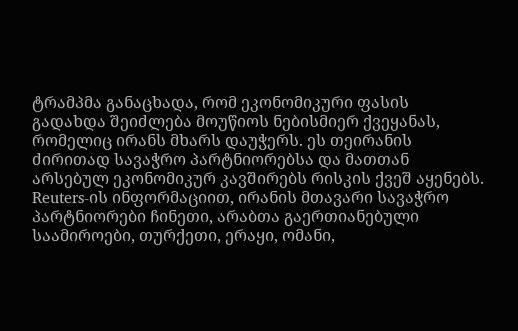ტრამპმა განაცხადა, რომ ეკონომიკური ფასის გადახდა შეიძლება მოუწიოს ნებისმიერ ქვეყანას, რომელიც ირანს მხარს დაუჭერს. ეს თეირანის ძირითად სავაჭრო პარტნიორებსა და მათთან არსებულ ეკონომიკურ კავშირებს რისკის ქვეშ აყენებს.
Reuters-ის ინფორმაციით, ირანის მთავარი სავაჭრო პარტნიორები ჩინეთი, არაბთა გაერთიანებული საამიროები, თურქეთი, ერაყი, ომანი,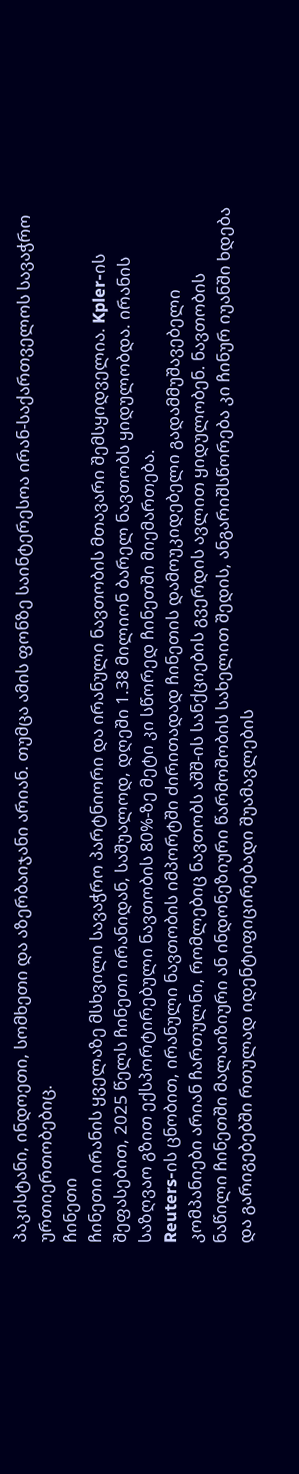პაკისტანი, ინდოეთი, სომხეთი და აზერბაიჯანი არიან. თუმცა ამის ფონზე საინტერესოა ირან-საქართველოს სავაჭრო ურთიერთობებიც.
ჩინეთი
ჩინეთი ირანის ყველაზე მსხვილი სავაჭრო პარტნიორი და ირანული ნავთობის მთავარი შემსყიდველია. Kpler-ის შეფასებით, 2025 წელს ჩინეთი ირანიდან, საშუალოდ, დღეში 1.38 მილიონ ბარელ ნავთობს ყიდულობდა. ირანის საზღვაო გზით ექსპორტირებული ნავთობის 80%-ზე მეტი კი სწორედ ჩინეთში მიემართება.
Reuters-ის ცნობით, ირანული ნავთობის იმპორტში ძირითადად ჩინეთის დამოუკიდებელი გადამმუშავებელი კომპანიები არიან ჩართულნი, რომლებიც ნავთობს აშშ-ის სანქციების გვერდის ავლით ყიდულობენ. ნავთობის ნაწილი ჩინეთში მალაიზიური ან ინდონეზიური წარმოშობის სახელით შედის, ანგარიშსწორება კი ჩინურ იუანში ხდება და გარიგებებში რთულად იდენტიფიცირებადი შუამავლების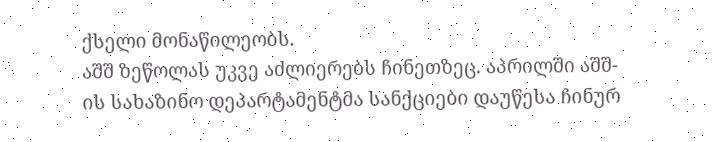ქსელი მონაწილეობს.
აშშ ზეწოლას უკვე აძლიერებს ჩინეთზეც. აპრილში აშშ-ის სახაზინო დეპარტამენტმა სანქციები დაუწესა ჩინურ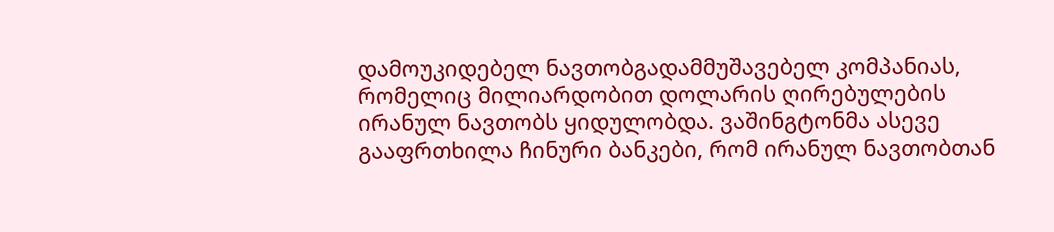დამოუკიდებელ ნავთობგადამმუშავებელ კომპანიას, რომელიც მილიარდობით დოლარის ღირებულების ირანულ ნავთობს ყიდულობდა. ვაშინგტონმა ასევე გააფრთხილა ჩინური ბანკები, რომ ირანულ ნავთობთან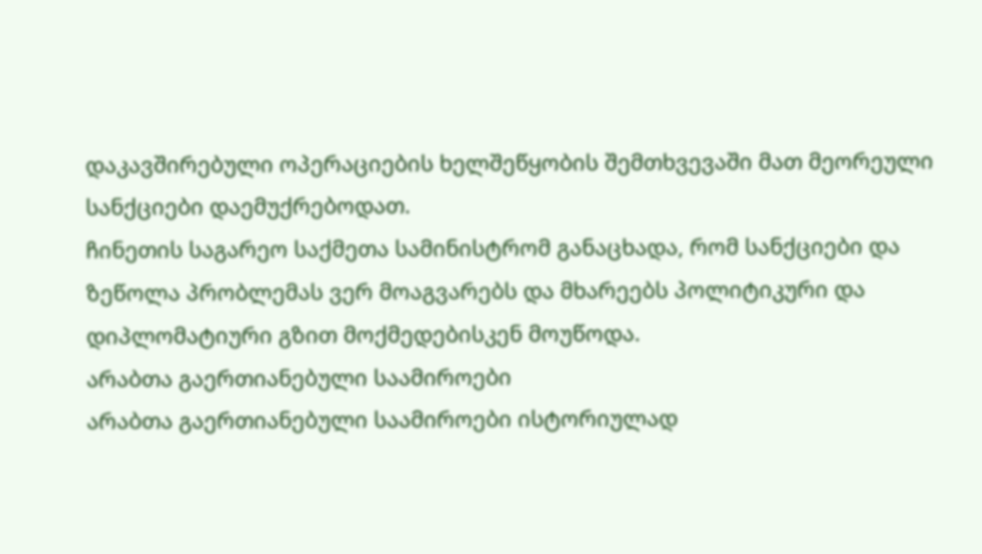დაკავშირებული ოპერაციების ხელშეწყობის შემთხვევაში მათ მეორეული სანქციები დაემუქრებოდათ.
ჩინეთის საგარეო საქმეთა სამინისტრომ განაცხადა, რომ სანქციები და ზეწოლა პრობლემას ვერ მოაგვარებს და მხარეებს პოლიტიკური და დიპლომატიური გზით მოქმედებისკენ მოუწოდა.
არაბთა გაერთიანებული საამიროები
არაბთა გაერთიანებული საამიროები ისტორიულად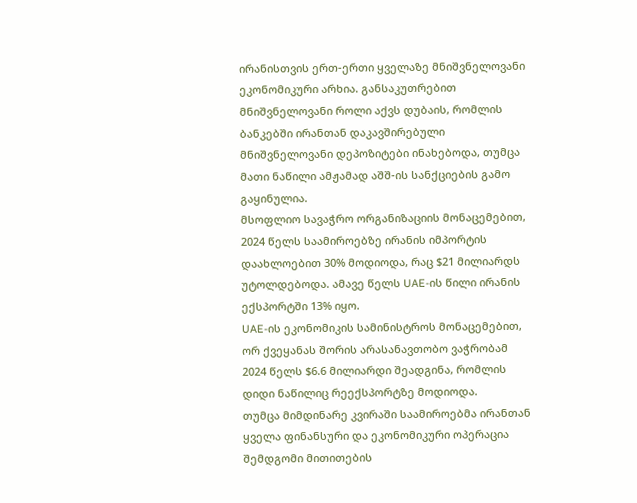ირანისთვის ერთ-ერთი ყველაზე მნიშვნელოვანი ეკონომიკური არხია. განსაკუთრებით მნიშვნელოვანი როლი აქვს დუბაის, რომლის ბანკებში ირანთან დაკავშირებული მნიშვნელოვანი დეპოზიტები ინახებოდა, თუმცა მათი ნაწილი ამჟამად აშშ-ის სანქციების გამო გაყინულია.
მსოფლიო სავაჭრო ორგანიზაციის მონაცემებით, 2024 წელს საამიროებზე ირანის იმპორტის დაახლოებით 30% მოდიოდა, რაც $21 მილიარდს უტოლდებოდა. ამავე წელს UAE-ის წილი ირანის ექსპორტში 13% იყო.
UAE-ის ეკონომიკის სამინისტროს მონაცემებით, ორ ქვეყანას შორის არასანავთობო ვაჭრობამ 2024 წელს $6.6 მილიარდი შეადგინა, რომლის დიდი ნაწილიც რეექსპორტზე მოდიოდა.
თუმცა მიმდინარე კვირაში საამიროებმა ირანთან ყველა ფინანსური და ეკონომიკური ოპერაცია შემდგომი მითითების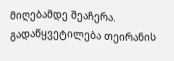მიღებამდე შეაჩერა. გადაწყვეტილება თეირანის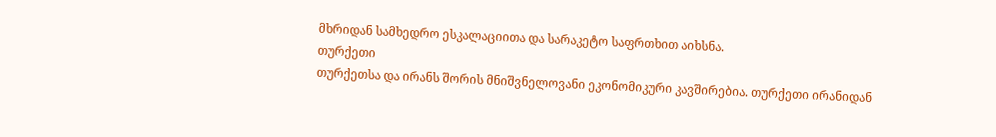მხრიდან სამხედრო ესკალაციითა და სარაკეტო საფრთხით აიხსნა.
თურქეთი
თურქეთსა და ირანს შორის მნიშვნელოვანი ეკონომიკური კავშირებია. თურქეთი ირანიდან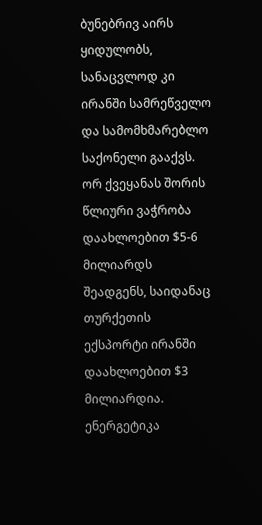ბუნებრივ აირს ყიდულობს, სანაცვლოდ კი ირანში სამრეწველო და სამომხმარებლო საქონელი გააქვს.
ორ ქვეყანას შორის წლიური ვაჭრობა დაახლოებით $5-6 მილიარდს შეადგენს, საიდანაც თურქეთის ექსპორტი ირანში დაახლოებით $3 მილიარდია.
ენერგეტიკა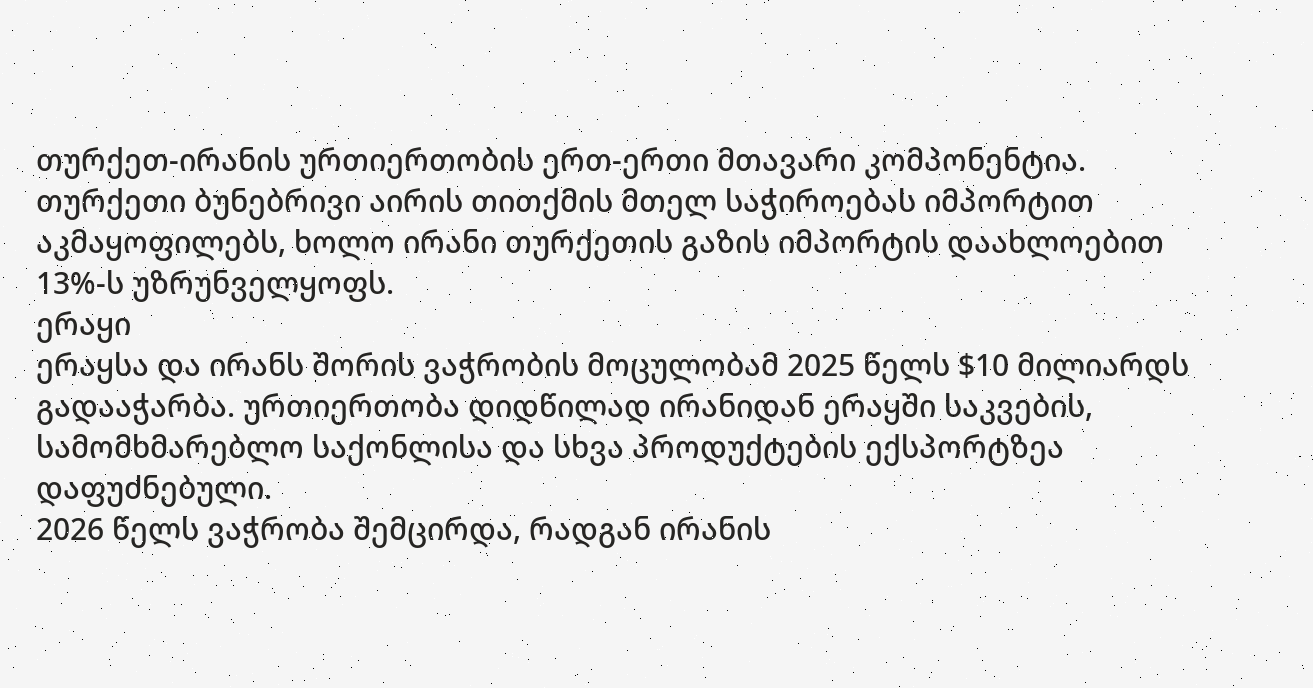თურქეთ-ირანის ურთიერთობის ერთ-ერთი მთავარი კომპონენტია. თურქეთი ბუნებრივი აირის თითქმის მთელ საჭიროებას იმპორტით აკმაყოფილებს, ხოლო ირანი თურქეთის გაზის იმპორტის დაახლოებით 13%-ს უზრუნველყოფს.
ერაყი
ერაყსა და ირანს შორის ვაჭრობის მოცულობამ 2025 წელს $10 მილიარდს გადააჭარბა. ურთიერთობა დიდწილად ირანიდან ერაყში საკვების, სამომხმარებლო საქონლისა და სხვა პროდუქტების ექსპორტზეა დაფუძნებული.
2026 წელს ვაჭრობა შემცირდა, რადგან ირანის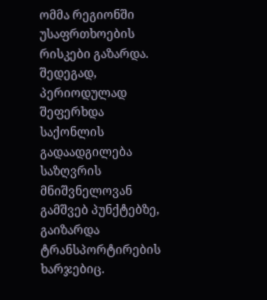ომმა რეგიონში უსაფრთხოების რისკები გაზარდა. შედეგად, პერიოდულად შეფერხდა საქონლის გადაადგილება საზღვრის მნიშვნელოვან გამშვებ პუნქტებზე, გაიზარდა ტრანსპორტირების ხარჯებიც.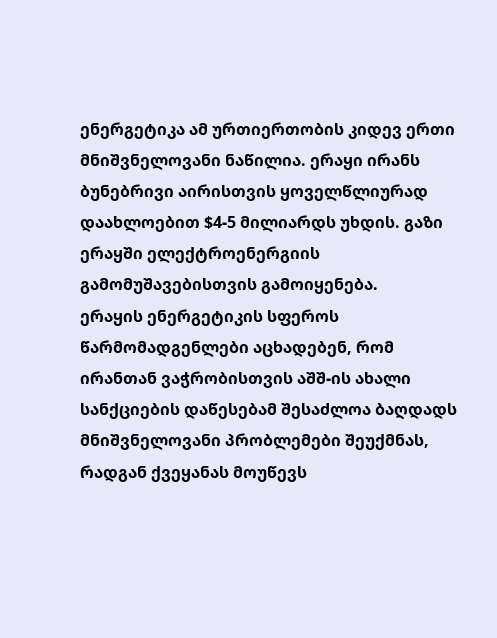ენერგეტიკა ამ ურთიერთობის კიდევ ერთი მნიშვნელოვანი ნაწილია. ერაყი ირანს ბუნებრივი აირისთვის ყოველწლიურად დაახლოებით $4-5 მილიარდს უხდის. გაზი ერაყში ელექტროენერგიის გამომუშავებისთვის გამოიყენება.
ერაყის ენერგეტიკის სფეროს წარმომადგენლები აცხადებენ, რომ ირანთან ვაჭრობისთვის აშშ-ის ახალი სანქციების დაწესებამ შესაძლოა ბაღდადს მნიშვნელოვანი პრობლემები შეუქმნას, რადგან ქვეყანას მოუწევს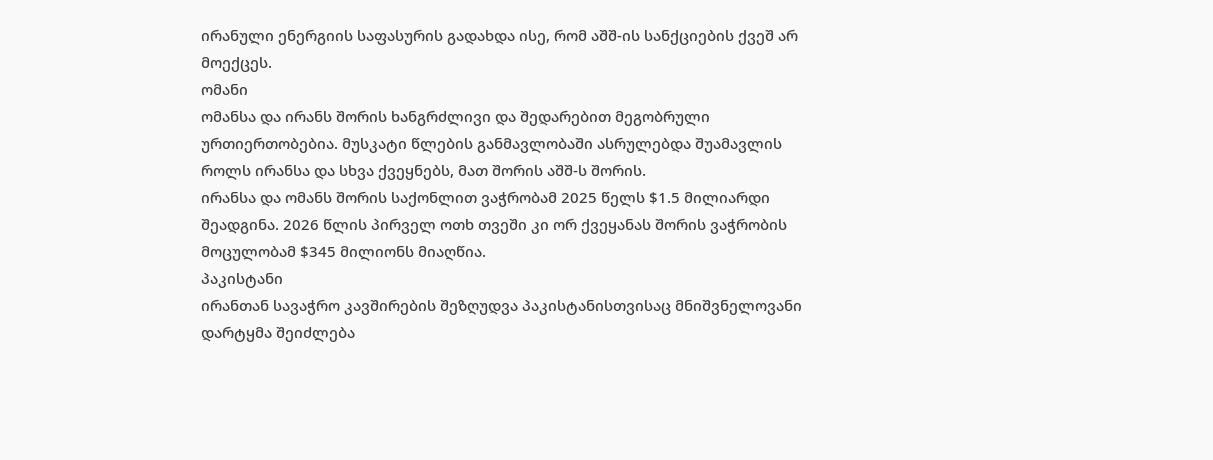ირანული ენერგიის საფასურის გადახდა ისე, რომ აშშ-ის სანქციების ქვეშ არ მოექცეს.
ომანი
ომანსა და ირანს შორის ხანგრძლივი და შედარებით მეგობრული ურთიერთობებია. მუსკატი წლების განმავლობაში ასრულებდა შუამავლის როლს ირანსა და სხვა ქვეყნებს, მათ შორის აშშ-ს შორის.
ირანსა და ომანს შორის საქონლით ვაჭრობამ 2025 წელს $1.5 მილიარდი შეადგინა. 2026 წლის პირველ ოთხ თვეში კი ორ ქვეყანას შორის ვაჭრობის მოცულობამ $345 მილიონს მიაღწია.
პაკისტანი
ირანთან სავაჭრო კავშირების შეზღუდვა პაკისტანისთვისაც მნიშვნელოვანი დარტყმა შეიძლება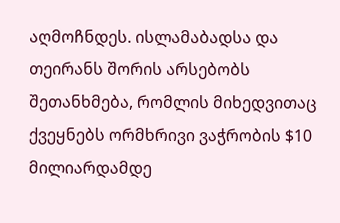აღმოჩნდეს. ისლამაბადსა და თეირანს შორის არსებობს შეთანხმება, რომლის მიხედვითაც ქვეყნებს ორმხრივი ვაჭრობის $10 მილიარდამდე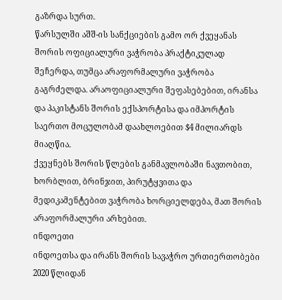გაზრდა სურთ.
წარსულში აშშ-ის სანქციების გამო ორ ქვეყანას შორის ოფიციალური ვაჭრობა პრაქტიკულად შეჩერდა, თუმცა არაფორმალური ვაჭრობა გაგრძელდა. არაოფიციალური შეფასებებით, ირანსა და პაკისტანს შორის ექსპორტისა და იმპორტის საერთო მოცულობამ დაახლოებით $4 მილიარდს მიაღწია.
ქვეყნებს შორის წლების განმავლობაში ნავთობით, ხორბლით, ბრინჯით, პირუტყვითა და მედიკამენტებით ვაჭრობა ხორციელდება, მათ შორის არაფორმალური არხებით.
ინდოეთი
ინდოეთსა და ირანს შორის სავაჭრო ურთიერთობები 2020 წლიდან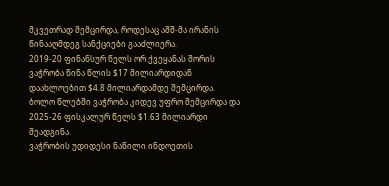მკვეთრად შემცირდა, როდესაც აშშ-მა ირანის წინააღმდეგ სანქციები გააძლიერა.
2019-20 ფინანსურ წელს ორ ქვეყანას შორის ვაჭრობა წინა წლის $17 მილიარდიდან დაახლოებით $4.8 მილიარდამდე შემცირდა. ბოლო წლებში ვაჭრობა კიდევ უფრო შემცირდა და 2025-26 ფისკალურ წელს $1.63 მილიარდი შეადგინა.
ვაჭრობის უდიდესი ნაწილი ინდოეთის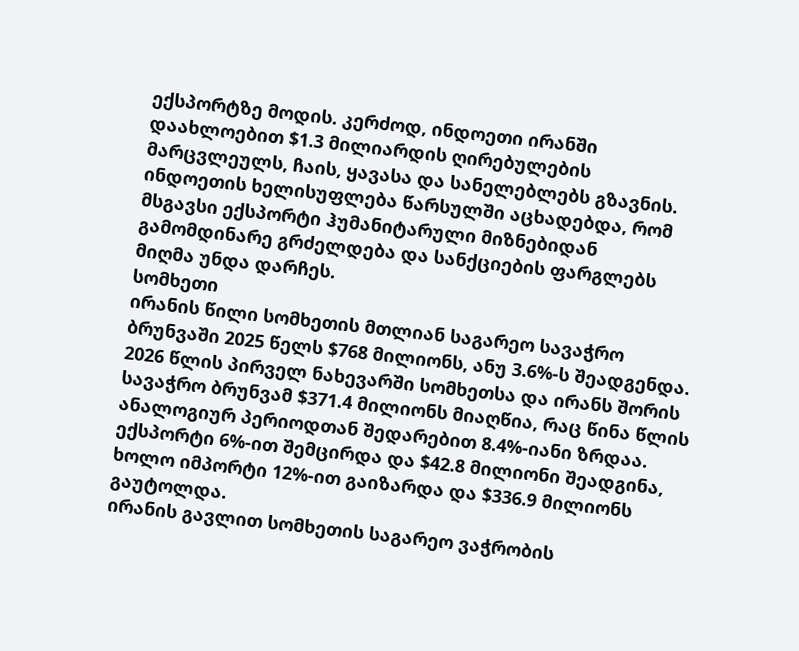ექსპორტზე მოდის. კერძოდ, ინდოეთი ირანში დაახლოებით $1.3 მილიარდის ღირებულების მარცვლეულს, ჩაის, ყავასა და სანელებლებს გზავნის.
ინდოეთის ხელისუფლება წარსულში აცხადებდა, რომ მსგავსი ექსპორტი ჰუმანიტარული მიზნებიდან გამომდინარე გრძელდება და სანქციების ფარგლებს მიღმა უნდა დარჩეს.
სომხეთი
ირანის წილი სომხეთის მთლიან საგარეო სავაჭრო ბრუნვაში 2025 წელს $768 მილიონს, ანუ 3.6%-ს შეადგენდა.
2026 წლის პირველ ნახევარში სომხეთსა და ირანს შორის სავაჭრო ბრუნვამ $371.4 მილიონს მიაღწია, რაც წინა წლის ანალოგიურ პერიოდთან შედარებით 8.4%-იანი ზრდაა. ექსპორტი 6%-ით შემცირდა და $42.8 მილიონი შეადგინა, ხოლო იმპორტი 12%-ით გაიზარდა და $336.9 მილიონს გაუტოლდა.
ირანის გავლით სომხეთის საგარეო ვაჭრობის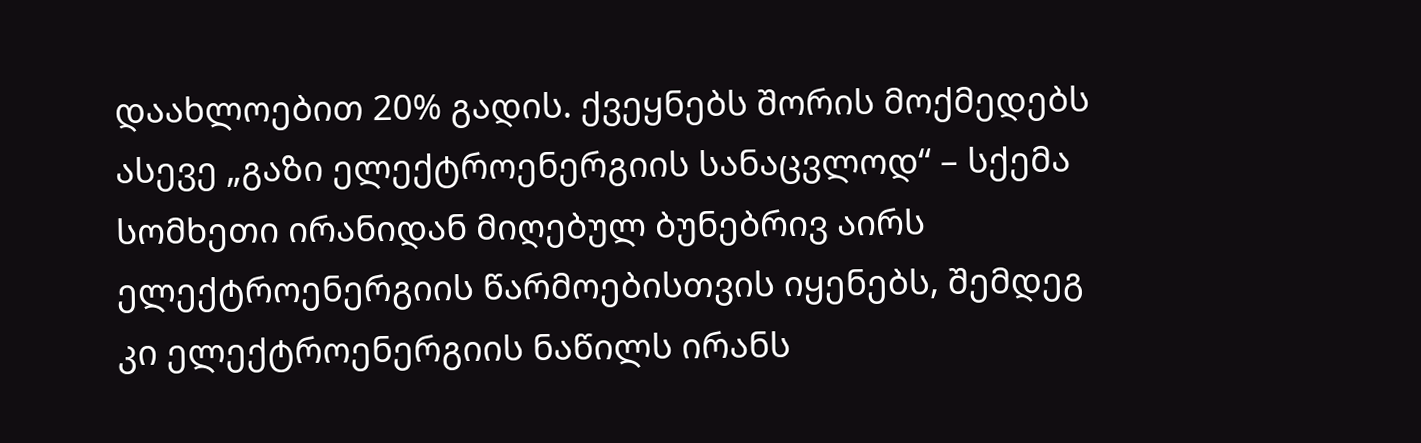დაახლოებით 20% გადის. ქვეყნებს შორის მოქმედებს ასევე „გაზი ელექტროენერგიის სანაცვლოდ“ – სქემა სომხეთი ირანიდან მიღებულ ბუნებრივ აირს ელექტროენერგიის წარმოებისთვის იყენებს, შემდეგ კი ელექტროენერგიის ნაწილს ირანს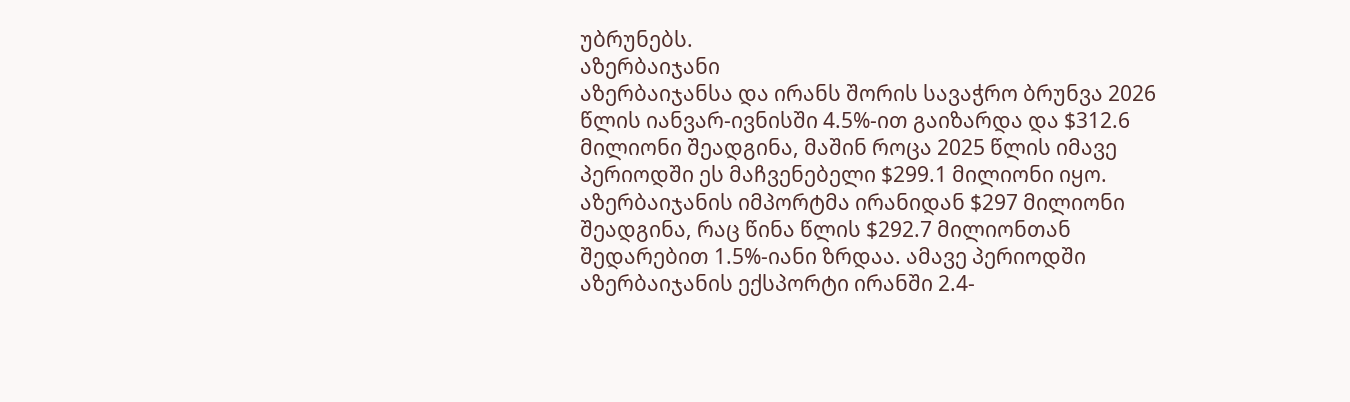უბრუნებს.
აზერბაიჯანი
აზერბაიჯანსა და ირანს შორის სავაჭრო ბრუნვა 2026 წლის იანვარ-ივნისში 4.5%-ით გაიზარდა და $312.6 მილიონი შეადგინა, მაშინ როცა 2025 წლის იმავე პერიოდში ეს მაჩვენებელი $299.1 მილიონი იყო.
აზერბაიჯანის იმპორტმა ირანიდან $297 მილიონი შეადგინა, რაც წინა წლის $292.7 მილიონთან შედარებით 1.5%-იანი ზრდაა. ამავე პერიოდში აზერბაიჯანის ექსპორტი ირანში 2.4-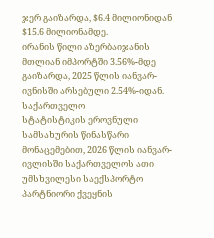ჯერ გაიზარდა, $6.4 მილიონიდან $15.6 მილიონამდე.
ირანის წილი აზერბაიჯანის მთლიან იმპორტში 3.56%-მდე გაიზარდა, 2025 წლის იანვარ-ივნისში არსებული 2.54%-იდან.
საქართველო
სტატისტიკის ეროვნული სამსახურის წინასწარი მონაცემებით, 2026 წლის იანვარ-ივლისში საქართველოს ათი უმსხვილესი საექსპორტო პარტნიორი ქვეყნის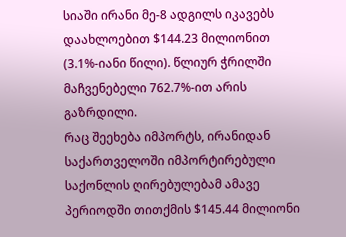სიაში ირანი მე-8 ადგილს იკავებს დაახლოებით $144.23 მილიონით (3.1%-იანი წილი). წლიურ ჭრილში მაჩვენებელი 762.7%-ით არის გაზრდილი.
რაც შეეხება იმპორტს, ირანიდან საქართველოში იმპორტირებული საქონლის ღირებულებამ ამავე პერიოდში თითქმის $145.44 მილიონი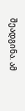შეადგინა. ამ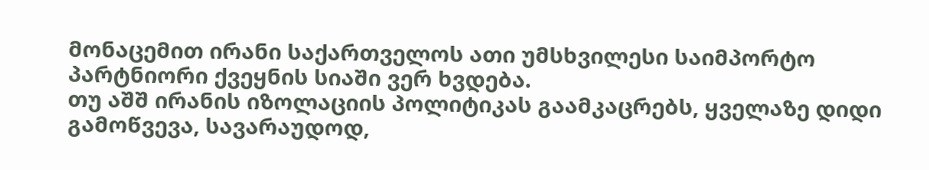მონაცემით ირანი საქართველოს ათი უმსხვილესი საიმპორტო პარტნიორი ქვეყნის სიაში ვერ ხვდება.
თუ აშშ ირანის იზოლაციის პოლიტიკას გაამკაცრებს, ყველაზე დიდი გამოწვევა, სავარაუდოდ,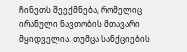ჩინეთს შეექმნება, რომელიც ირანული ნავთობის მთავარი მყიდველია. თუმცა სანქციების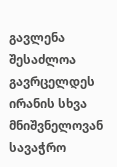გავლენა შესაძლოა გავრცელდეს ირანის სხვა მნიშვნელოვან სავაჭრო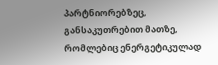პარტნიორებზეც, განსაკუთრებით მათზე, რომლებიც ენერგეტიკულად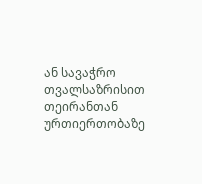ან სავაჭრო თვალსაზრისით თეირანთან ურთიერთობაზე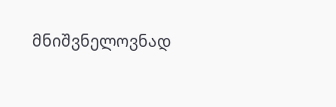მნიშვნელოვნად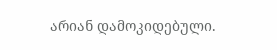არიან დამოკიდებული.